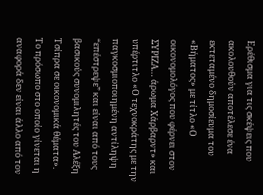Ερέθισμα για τις σκέψεις που ακολουθούν αποτέλεσε ένα εκτεταμένο δημοσίευμα του «Βήματος» με τίτλο «Ο οικονομολόγος που φέρνει στον ΣΥΡΙΖΑ… άρωμα Χάρβαρντ» και υπέρτιτλο «Ο τεχνοκράτης με την παγκοσμιοποιημένη αντίληψη “επέστρεψε” και είναι από τους βασικούς συνομιλητές του Αλέξη Τσίπρα σε οικονομικά θέματα».
Το πρόσωπο στο οποίο γίνεται η αναφορά δεν είναι άλλο από τον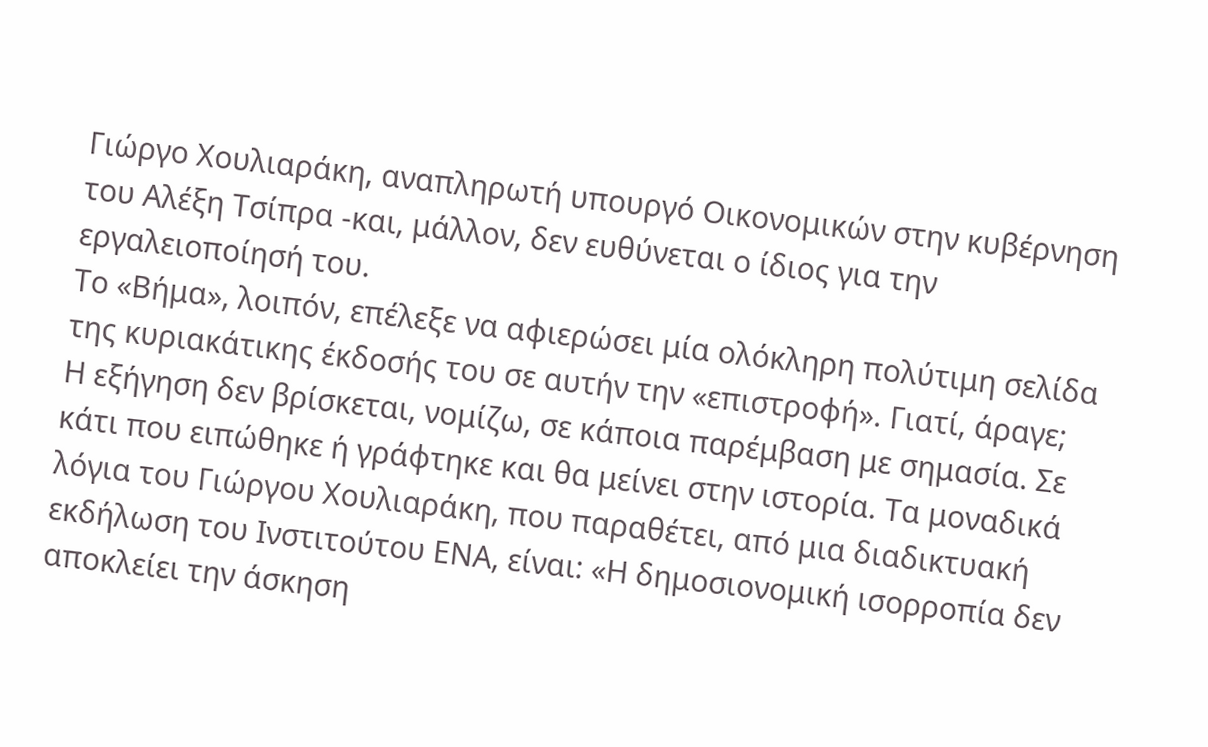Γιώργο Χουλιαράκη, αναπληρωτή υπουργό Οικονομικών στην κυβέρνηση του Αλέξη Τσίπρα -και, μάλλον, δεν ευθύνεται ο ίδιος για την εργαλειοποίησή του.
Το «Βήμα», λοιπόν, επέλεξε να αφιερώσει μία ολόκληρη πολύτιμη σελίδα της κυριακάτικης έκδοσής του σε αυτήν την «επιστροφή». Γιατί, άραγε;
Η εξήγηση δεν βρίσκεται, νομίζω, σε κάποια παρέμβαση με σημασία. Σε κάτι που ειπώθηκε ή γράφτηκε και θα μείνει στην ιστορία. Τα μοναδικά λόγια του Γιώργου Χουλιαράκη, που παραθέτει, από μια διαδικτυακή εκδήλωση του Ινστιτούτου ΕΝΑ, είναι: «Η δημοσιονομική ισορροπία δεν αποκλείει την άσκηση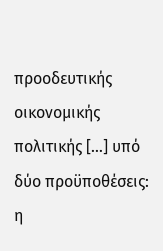προοδευτικής οικονομικής πολιτικής […] υπό δύο προϋποθέσεις: η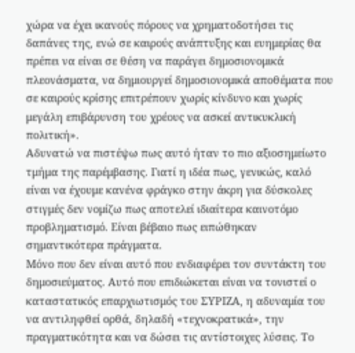χώρα να έχει ικανούς πόρους να χρηματοδοτήσει τις δαπάνες της, ενώ σε καιρούς ανάπτυξης και ευημερίας θα πρέπει να είναι σε θέση να παράγει δημοσιονομικά πλεονάσματα, να δημιουργεί δημοσιονομικά αποθέματα που σε καιρούς κρίσης επιτρέπουν χωρίς κίνδυνο και χωρίς μεγάλη επιβάρυνση του χρέους να ασκεί αντικυκλική πολιτική».
Αδυνατώ να πιστέψω πως αυτό ήταν το πιο αξιοσημείωτο τμήμα της παρέμβασης. Γιατί η ιδέα πως, γενικώς, καλό είναι να έχουμε κανένα φράγκο στην άκρη για δύσκολες στιγμές δεν νομίζω πως αποτελεί ιδιαίτερα καινοτόμο προβληματισμό. Είναι βέβαιο πως ειπώθηκαν σημαντικότερα πράγματα.
Μόνο που δεν είναι αυτό που ενδιαφέρει τον συντάκτη του δημοσιεύματος. Αυτό που επιδιώκεται είναι να τονιστεί ο καταστατικός επαρχιωτισμός του ΣΥΡΙΖΑ, η αδυναμία του να αντιληφθεί ορθά, δηλαδή «τεχνοκρατικά», την πραγματικότητα και να δώσει τις αντίστοιχες λύσεις. Το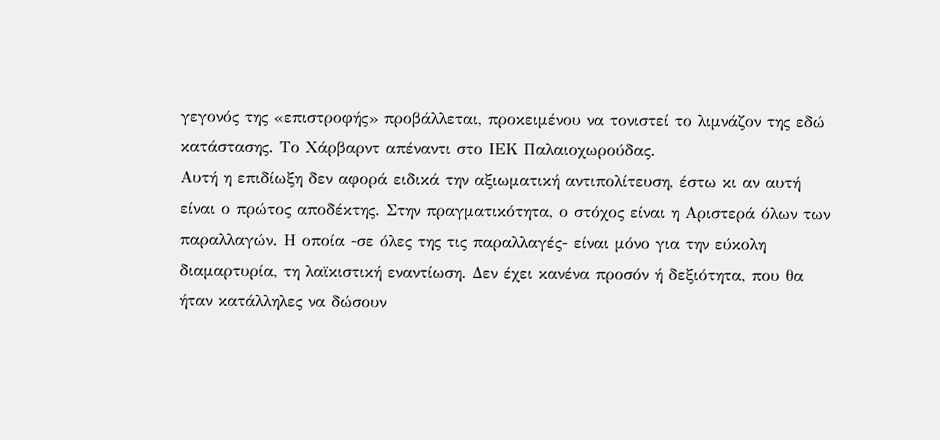γεγονός της «επιστροφής» προβάλλεται, προκειμένου να τονιστεί το λιμνάζον της εδώ κατάστασης. Το Χάρβαρντ απέναντι στο ΙΕΚ Παλαιοχωρούδας.
Αυτή η επιδίωξη δεν αφορά ειδικά την αξιωματική αντιπολίτευση, έστω κι αν αυτή είναι ο πρώτος αποδέκτης. Στην πραγματικότητα, ο στόχος είναι η Αριστερά όλων των παραλλαγών. Η οποία -σε όλες της τις παραλλαγές- είναι μόνο για την εύκολη διαμαρτυρία, τη λαϊκιστική εναντίωση. Δεν έχει κανένα προσόν ή δεξιότητα, που θα ήταν κατάλληλες να δώσουν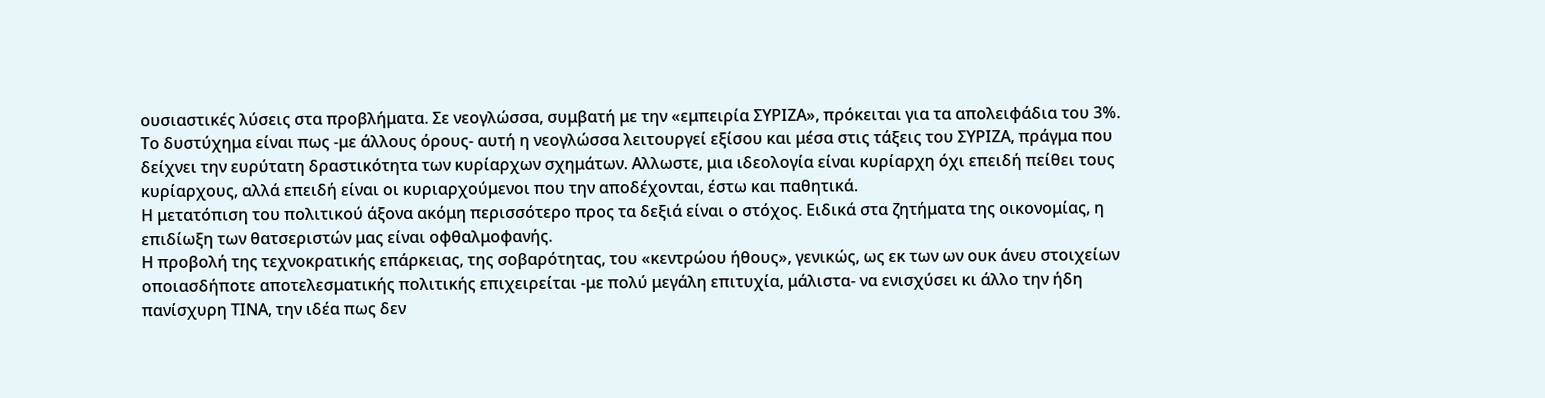ουσιαστικές λύσεις στα προβλήματα. Σε νεογλώσσα, συμβατή με την «εμπειρία ΣΥΡΙΖΑ», πρόκειται για τα απολειφάδια του 3%.
Το δυστύχημα είναι πως -με άλλους όρους- αυτή η νεογλώσσα λειτουργεί εξίσου και μέσα στις τάξεις του ΣΥΡΙΖΑ, πράγμα που δείχνει την ευρύτατη δραστικότητα των κυρίαρχων σχημάτων. Αλλωστε, μια ιδεολογία είναι κυρίαρχη όχι επειδή πείθει τους κυρίαρχους, αλλά επειδή είναι οι κυριαρχούμενοι που την αποδέχονται, έστω και παθητικά.
Η μετατόπιση του πολιτικού άξονα ακόμη περισσότερο προς τα δεξιά είναι ο στόχος. Ειδικά στα ζητήματα της οικονομίας, η επιδίωξη των θατσεριστών μας είναι οφθαλμοφανής.
Η προβολή της τεχνοκρατικής επάρκειας, της σοβαρότητας, του «κεντρώου ήθους», γενικώς, ως εκ των ων ουκ άνευ στοιχείων οποιασδήποτε αποτελεσματικής πολιτικής επιχειρείται -με πολύ μεγάλη επιτυχία, μάλιστα- να ενισχύσει κι άλλο την ήδη πανίσχυρη ΤΙΝΑ, την ιδέα πως δεν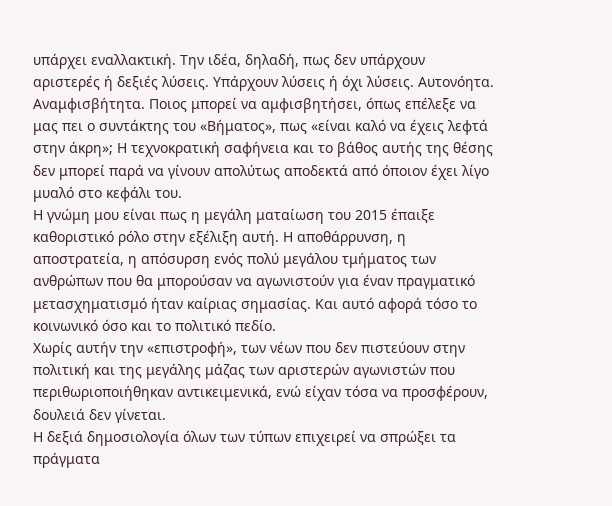υπάρχει εναλλακτική. Την ιδέα, δηλαδή, πως δεν υπάρχουν αριστερές ή δεξιές λύσεις. Υπάρχουν λύσεις ή όχι λύσεις. Αυτονόητα. Αναμφισβήτητα. Ποιος μπορεί να αμφισβητήσει, όπως επέλεξε να μας πει ο συντάκτης του «Βήματος», πως «είναι καλό να έχεις λεφτά στην άκρη»; Η τεχνοκρατική σαφήνεια και το βάθος αυτής της θέσης δεν μπορεί παρά να γίνουν απολύτως αποδεκτά από όποιον έχει λίγο μυαλό στο κεφάλι του.
Η γνώμη μου είναι πως η μεγάλη ματαίωση του 2015 έπαιξε καθοριστικό ρόλο στην εξέλιξη αυτή. Η αποθάρρυνση, η αποστρατεία, η απόσυρση ενός πολύ μεγάλου τμήματος των ανθρώπων που θα μπορούσαν να αγωνιστούν για έναν πραγματικό μετασχηματισμό ήταν καίριας σημασίας. Και αυτό αφορά τόσο το κοινωνικό όσο και το πολιτικό πεδίο.
Χωρίς αυτήν την «επιστροφή», των νέων που δεν πιστεύουν στην πολιτική και της μεγάλης μάζας των αριστερών αγωνιστών που περιθωριοποιήθηκαν αντικειμενικά, ενώ είχαν τόσα να προσφέρουν, δουλειά δεν γίνεται.
Η δεξιά δημοσιολογία όλων των τύπων επιχειρεί να σπρώξει τα πράγματα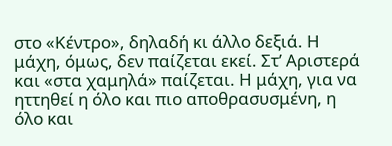στο «Κέντρο», δηλαδή κι άλλο δεξιά. Η μάχη, όμως, δεν παίζεται εκεί. Στ’ Αριστερά και «στα χαμηλά» παίζεται. Η μάχη, για να ηττηθεί η όλο και πιο αποθρασυσμένη, η όλο και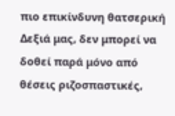πιο επικίνδυνη θατσερική Δεξιά μας, δεν μπορεί να δοθεί παρά μόνο από θέσεις ριζοσπαστικές,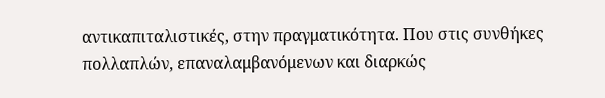αντικαπιταλιστικές, στην πραγματικότητα. Που στις συνθήκες πολλαπλών, επαναλαμβανόμενων και διαρκώς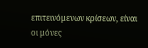επιτεινόμενων κρίσεων, είναι οι μόνες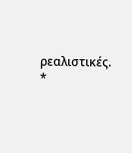ρεαλιστικές.
*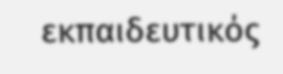εκπαιδευτικός